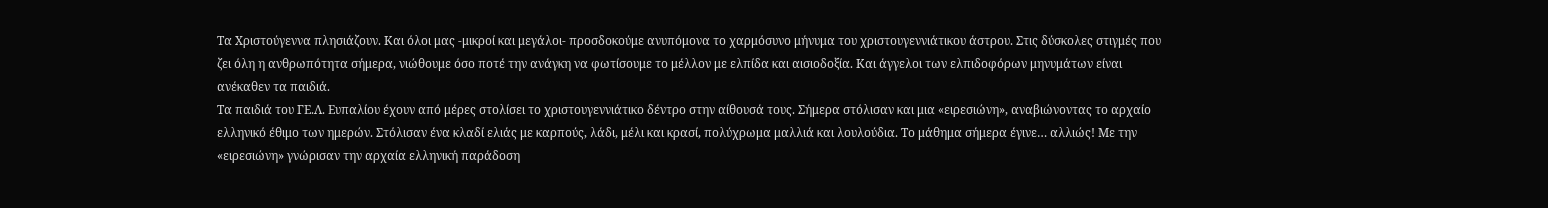Τα Χριστούγεννα πλησιάζουν. Και όλοι μας -μικροί και μεγάλοι- προσδοκούμε ανυπόμονα το χαρμόσυνο μήνυμα του χριστουγεννιάτικου άστρου. Στις δύσκολες στιγμές που ζει όλη η ανθρωπότητα σήμερα, νιώθουμε όσο ποτέ την ανάγκη να φωτίσουμε το μέλλον με ελπίδα και αισιοδοξία. Και άγγελοι των ελπιδοφόρων μηνυμάτων είναι ανέκαθεν τα παιδιά.
Τα παιδιά του ΓΕ.Λ. Ευπαλίου έχουν από μέρες στολίσει το χριστουγεννιάτικο δέντρο στην αίθουσά τους. Σήμερα στόλισαν και μια «ειρεσιώνη», αναβιώνοντας το αρχαίο ελληνικό έθιμο των ημερών. Στόλισαν ένα κλαδί ελιάς με καρπούς, λάδι, μέλι και κρασί, πολύχρωμα μαλλιά και λουλούδια. Το μάθημα σήμερα έγινε… αλλιώς! Με την «ειρεσιώνη» γνώρισαν την αρχαία ελληνική παράδοση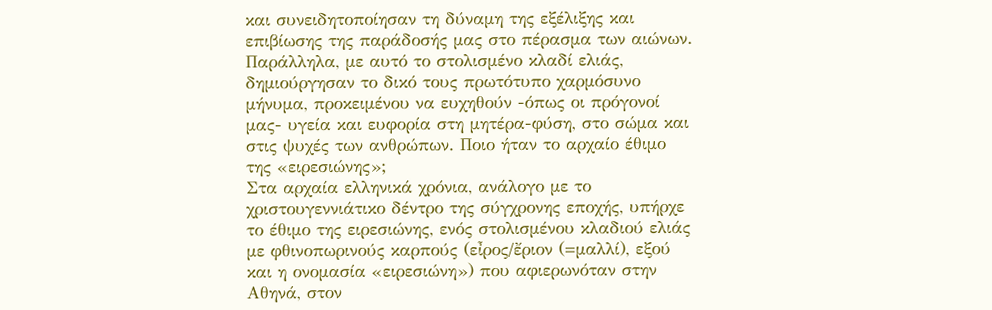και συνειδητοποίησαν τη δύναμη της εξέλιξης και επιβίωσης της παράδοσής μας στο πέρασμα των αιώνων. Παράλληλα, με αυτό το στολισμένο κλαδί ελιάς, δημιούργησαν το δικό τους πρωτότυπο χαρμόσυνο μήνυμα, προκειμένου να ευχηθούν -όπως οι πρόγονοί μας- υγεία και ευφορία στη μητέρα-φύση, στο σώμα και στις ψυχές των ανθρώπων. Ποιο ήταν το αρχαίο έθιμο της «ειρεσιώνης»;
Στα αρχαία ελληνικά χρόνια, ανάλογο με το χριστουγεννιάτικο δέντρο της σύγχρονης εποχής, υπήρχε το έθιμο της ειρεσιώνης, ενός στολισμένου κλαδιού ελιάς με φθινοπωρινούς καρπούς (εἶρος/ἔριον (=μαλλί), εξού και η ονομασία «ειρεσιώνη») που αφιερωνόταν στην Αθηνά, στον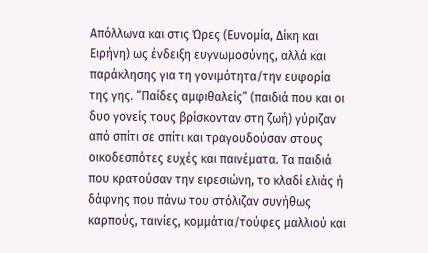Απόλλωνα και στις Ώρες (Ευνομία, Δίκη και Ειρήνη) ως ένδειξη ευγνωμοσύνης, αλλά και παράκλησης για τη γονιμότητα/την ευφορία της γης. “Παίδες αμφιθαλείς” (παιδιά που και οι δυο γονείς τους βρίσκονταν στη ζωή) γύριζαν από σπίτι σε σπίτι και τραγουδούσαν στους οικοδεσπότες ευχές και παινέματα. Τα παιδιά που κρατούσαν την ειρεσιώνη, το κλαδί ελιάς ή δάφνης που πάνω του στόλιζαν συνήθως καρπούς, ταινίες, κομμάτια/τούφες μαλλιού και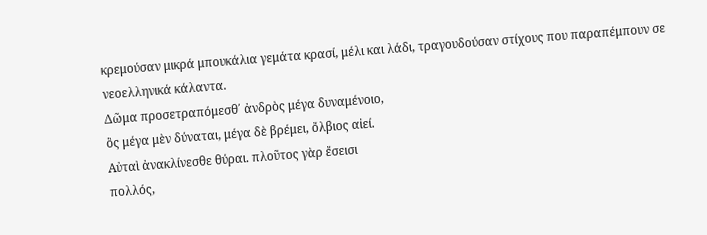κρεμούσαν μικρά μπουκάλια γεμάτα κρασί, μέλι και λάδι, τραγουδούσαν στίχους που παραπέμπουν σε νεοελληνικά κάλαντα.
Δῶμα προσετραπόμεσθ΄ ἀνδρὸς μέγα δυναμένοιο,
ὃς μέγα μὲν δύναται, μέγα δὲ βρέμει, ὄλβιος αἰεί.
Αὐταὶ ἀνακλίνεσθε θύραι. πλοῦτος γὰρ ἔσεισι
πολλός,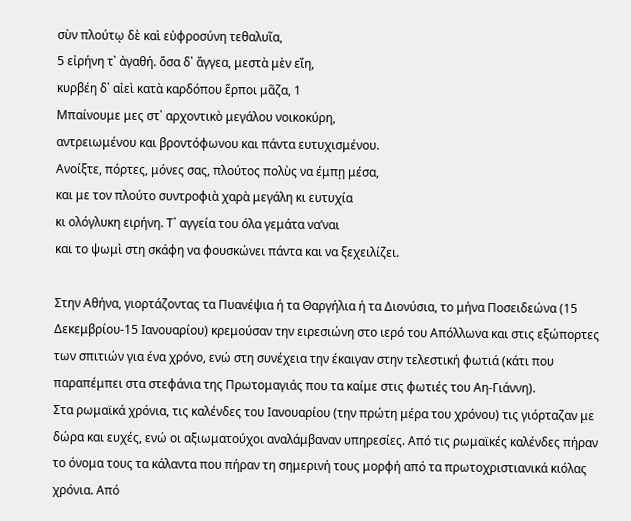σὺν πλούτῳ δὲ καὶ εὐφροσύνη τεθαλυῖα,
5 εἰρήνη τ᾽ ἀγαθή. ὅσα δ᾽ ἄγγεα, μεστὰ μὲν εἴη,
κυρβέη δ᾽ αἰεὶ κατὰ καρδόπου ἕρποι μᾶζα, 1
Μπαίνουμε μες στ᾽ αρχοντικὸ μεγάλου νοικοκύρη,
αντρειωμένου και βροντόφωνου και πάντα ευτυχισμένου.
Ανοίξτε, πόρτες, μόνες σας, πλούτος πολὺς να έμπῃ μέσα,
και με τον πλούτο συντροφιὰ χαρὰ μεγάλη κι ευτυχία
κι ολόγλυκη ειρήνη. Τ᾽ αγγεία του όλα γεμάτα να’ναι
και το ψωμὶ στη σκάφη να φουσκώνει πάντα και να ξεχειλίζει.

Στην Αθήνα, γιορτάζοντας τα Πυανέψια ή τα Θαργήλια ή τα Διονύσια, το μήνα Ποσειδεώνα (15 Δεκεμβρίου-15 Ιανουαρίου) κρεμούσαν την ειρεσιώνη στο ιερό του Απόλλωνα και στις εξώπορτες των σπιτιών για ένα χρόνο, ενώ στη συνέχεια την έκαιγαν στην τελεστική φωτιά (κάτι που παραπέμπει στα στεφάνια της Πρωτομαγιάς που τα καίμε στις φωτιές του Αη-Γιάννη).
Στα ρωμαϊκά χρόνια, τις καλένδες του Ιανουαρίου (την πρώτη μέρα του χρόνου) τις γιόρταζαν με δώρα και ευχές, ενώ οι αξιωματούχοι αναλάμβαναν υπηρεσίες. Από τις ρωμαϊκές καλένδες πήραν το όνομα τους τα κάλαντα που πήραν τη σημερινή τους μορφή από τα πρωτοχριστιανικά κιόλας χρόνια. Από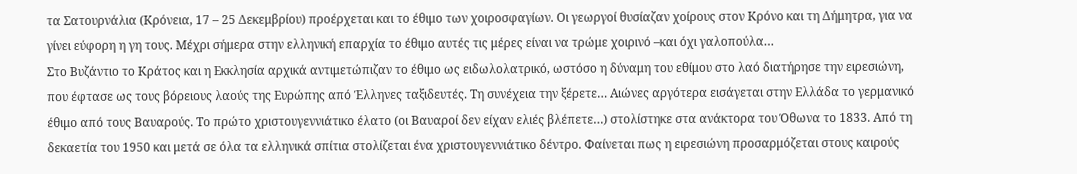τα Σατουρνάλια (Κρόνεια, 17 – 25 Δεκεμβρίου) προέρχεται και το έθιμο των χοιροσφαγίων. Οι γεωργοί θυσίαζαν χοίρους στον Κρόνο και τη Δήμητρα, για να γίνει εύφορη η γη τους. Μέχρι σήμερα στην ελληνική επαρχία το έθιμο αυτές τις μέρες είναι να τρώμε χοιρινό –και όχι γαλοπούλα…
Στο Βυζάντιο το Κράτος και η Εκκλησία αρχικά αντιμετώπιζαν το έθιμο ως ειδωλολατρικό, ωστόσο η δύναμη του εθίμου στο λαό διατήρησε την ειρεσιώνη, που έφτασε ως τους βόρειους λαούς της Ευρώπης από Έλληνες ταξιδευτές. Τη συνέχεια την ξέρετε… Αιώνες αργότερα εισάγεται στην Ελλάδα το γερμανικό έθιμο από τους Βαυαρούς. Το πρώτο χριστουγεννιάτικο έλατο (οι Βαυαροί δεν είχαν ελιές βλέπετε…) στολίστηκε στα ανάκτορα του Όθωνα το 1833. Από τη δεκαετία του 1950 και μετά σε όλα τα ελληνικά σπίτια στολίζεται ένα χριστουγεννιάτικο δέντρο. Φαίνεται πως η ειρεσιώνη προσαρμόζεται στους καιρούς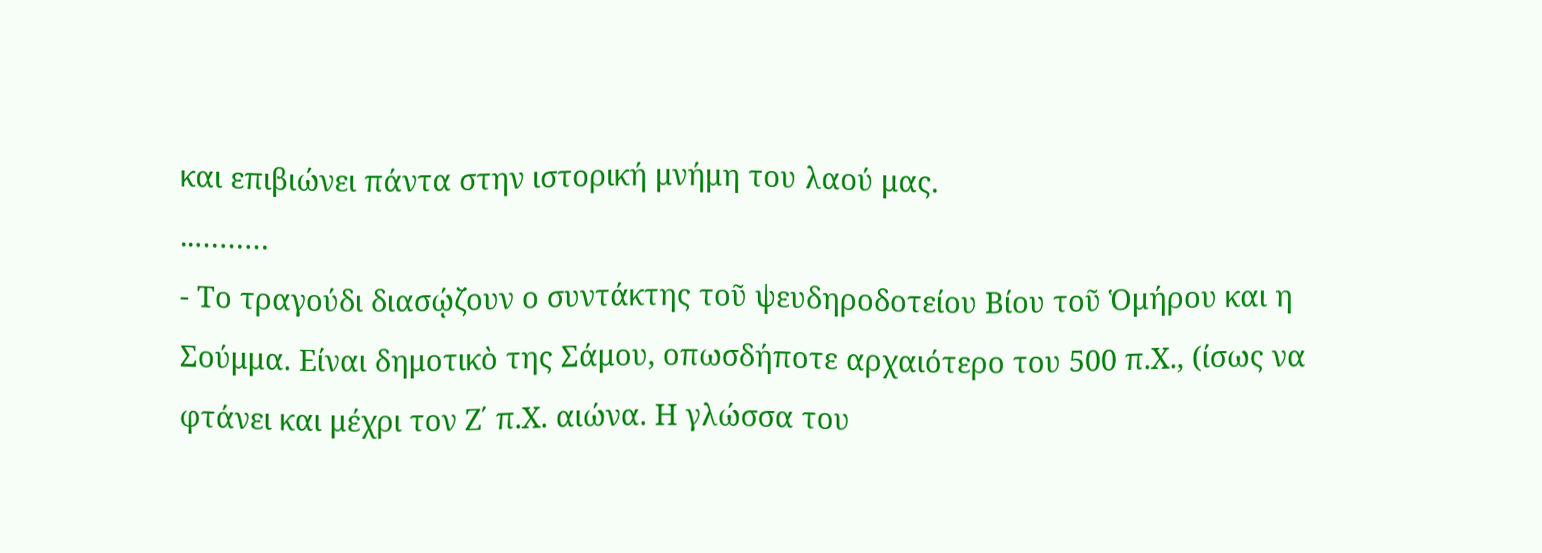και επιβιώνει πάντα στην ιστορική μνήμη του λαού μας.
..………
- Το τραγούδι διασῴζουν ο συντάκτης τοῦ ψευδηροδοτείου Βίου τοῦ Ὁμήρου και η Σούμμα. Είναι δημοτικὸ της Σάμου, οπωσδήποτε αρχαιότερο του 500 π.Χ., (ίσως να φτάνει και μέχρι τον Ζ΄ π.Χ. αιώνα. Η γλώσσα του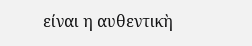είναι η αυθεντικὴ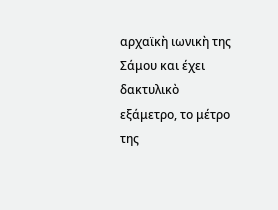αρχαϊκὴ ιωνικὴ της Σάμου και έχει δακτυλικὸ εξάμετρο, το μέτρο της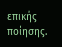επικής ποίησης.